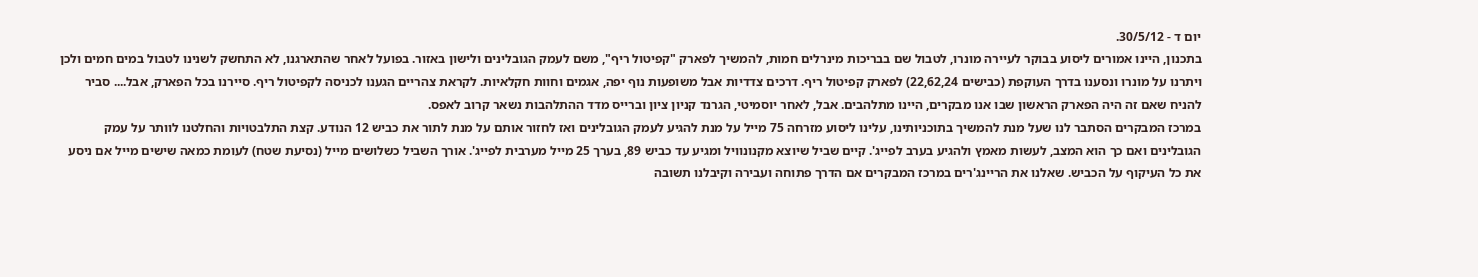יום ד - 30/5/12.
בתכנון, היינו אמורים ליסוע בבוקר לעיירה מונרו, לטבול שם בבריכות מינרלים חמות, להמשיך לפארק "קפיטול ריף", משם לעמק הגובלינים ולישון באזור. בפועל לאחר שהתארגנו, לא התחשק לשנינו לטבול במים חמים ולכן ויתרנו על מונרו ונסענו בדרך העוקפת (כבישים 22,62,24) לפארק קפיטול ריף. דרכים צדדיות אבל משופעות נוף יפה, אגמים וחוות חקלאיות. לקראת צהריים הגענו לכניסה לקפיטול ריף. סיירנו בכל הפארק, אבל.... סביר להניח שאם זה היה הפארק הראשון שבו אנו מבקרים, היינו מתלהבים. אבל, לאחר יוסמיטי, הגרנד קניון ציון וברייס מדד ההתלהבות נשאר קרוב לאפס.
במרכז המבקרים הסתבר לנו שעל מנת להמשיך בתוכניותינו, עלינו ליסוע מזרחה 75 מייל על מנת להגיע לעמק הגובלינים ואז לחזור אותם על מנת לתור את כביש 12 הנודע. קצת התלבטויות והחלטנו לוותר על עמק הגובלינים ואם כך הוא המצב, לעשות מאמץ ולהגיע בערב לפייג'. קיים שביל שיוצא מקנונוויל ומגיע עד כביש 89, בערך 25 מייל מערבית לפייג'. אורך השביל כשלושים מייל (נסיעת שטח) לעומת כמאה שישים מייל אם ניסע את כל העיקוף על הכביש. שאלנו את הריינג'רים במרכז המבקרים אם הדרך פתוחה ועבירה וקיבלנו תשובה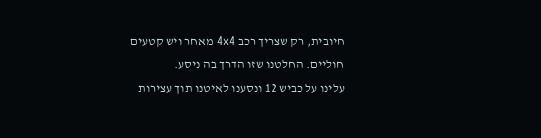חיובית, רק שצריך רכב 4x4 מאחר ויש קטעים חוליים. החלטנו שזו הדרך בה ניסע.
עלינו על כביש 12 ונסענו לאיטנו תוך עצירות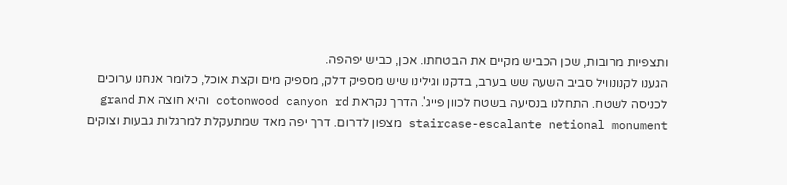ותצפיות מרובות, שכן הכביש מקיים את הבטחתו. אכן, כביש יפהפה.
הגענו לקנונוויל סביב השעה שש בערב, בדקנו וגילינו שיש מספיק דלק, מספיק מים וקצת אוכל, כלומר אנחנו ערוכים לכניסה לשטח. התחלנו בנסיעה בשטח לכוון פייג'. הדרך נקראת cotonwood canyon rd והיא חוצה את grand staircase-escalante netional monument מצפון לדרום. דרך יפה מאד שמתעקלת למרגלות גבעות וצוקים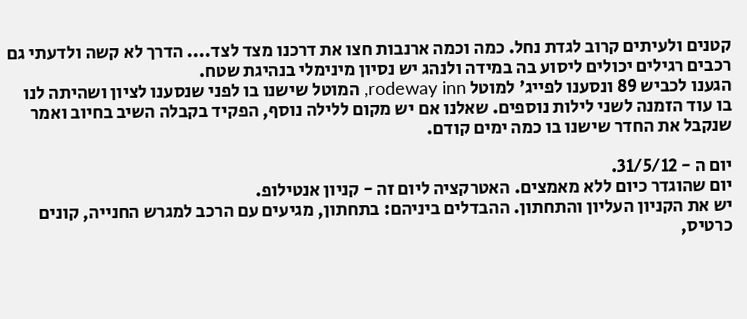קטנים ולעיתים קרוב לגדת נחל. כמה וכמה ארנבות חצו את דרכנו מצד לצד.... הדרך לא קשה ולדעתי גם רכבים רגילים יכולים ליסוע בה במידה ולנהג יש נסיון מינימלי בנהיגת שטח.
הגענו לכביש 89 ונסענו לפייג' למוטל rodeway inn, המוטל שישנו בו לפני שנסענו לציון ושהיתה לנו בו עוד הזמנה לשני לילות נוספים. שאלנו אם יש מקום ללילה נוסף, הפקיד בקבלה השיב בחיוב ואמר שנקבל את החדר שישנו בו כמה ימים קודם.

יום ה - 31/5/12.
יום שהוגדר כיום ללא מאמצים. האטרקציה ליום זה - קניון אנטילופ.
יש את הקניון העליון והתחתון. ההבדלים ביניהם: בתחתון, מגיעים עם הרכב למגרש החנייה, קונים כרטיס,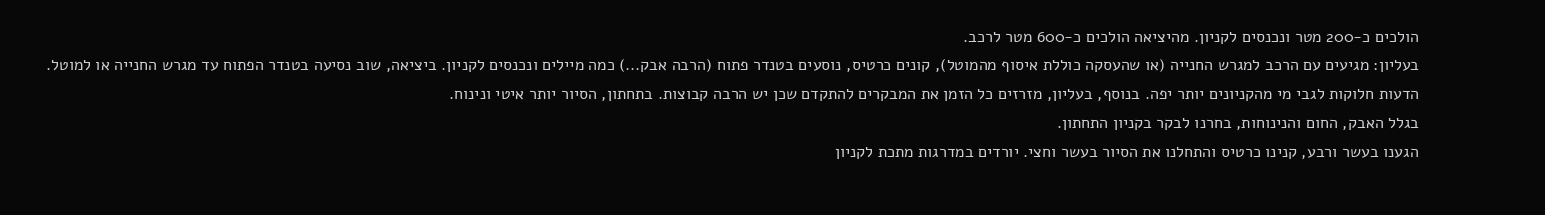הולכים כ-200 מטר ונכנסים לקניון. מהיציאה הולכים כ-600 מטר לרכב.
בעליון: מגיעים עם הרכב למגרש החנייה (או שהעסקה כוללת איסוף מהמוטל), קונים כרטיס, נוסעים בטנדר פתוח (הרבה אבק...) כמה מיילים ונכנסים לקניון. ביציאה, שוב נסיעה בטנדר הפתוח עד מגרש החנייה או למוטל.
הדעות חלוקות לגבי מי מהקניונים יותר יפה. בנוסף, בעליון, מזרזים כל הזמן את המבקרים להתקדם שכן יש הרבה קבוצות. בתחתון, הסיור יותר איטי ונינוח.
בגלל האבק, החום והנינוחות, בחרנו לבקר בקניון התחתון.
הגענו בעשר ורבע, קנינו כרטיס והתחלנו את הסיור בעשר וחצי. יורדים במדרגות מתכת לקניון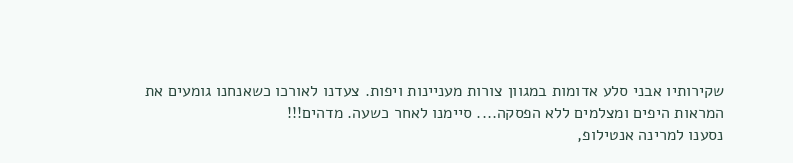שקירותיו אבני סלע אדומות במגוון צורות מעניינות ויפות. צעדנו לאורכו כשאנחנו גומעים את המראות היפים ומצלמים ללא הפסקה.... סיימנו לאחר כשעה. מדהים!!!
נסענו למרינה אנטילופ,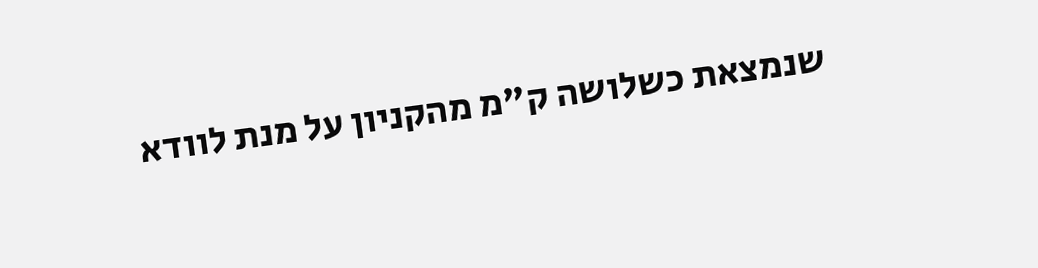שנמצאת כשלושה ק"מ מהקניון על מנת לוודא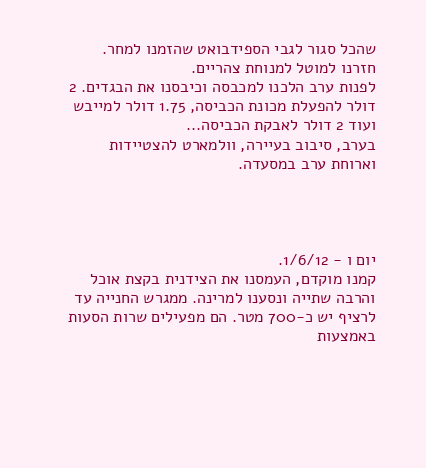שהכל סגור לגבי הספידבואט שהזמנו למחר.
חזרנו למוטל למנוחת צהריים.
לפנות ערב הלכנו למכבסה וכיבסנו את הבגדים. 2 דולר להפעלת מכונת הכביסה, 1.75 דולר למייבש ועוד 2 דולר לאבקת הכביסה...
בערב, סיבוב בעיירה, וולמארט להצטיידות וארוחת ערב במסעדה.




יום ו - 1/6/12.
קמנו מוקדם, העמסנו את הצידנית בקצת אוכל והרבה שתייה ונסענו למרינה. ממגרש החנייה עד לרציף יש כ-700 מטר. הם מפעילים שרות הסעות באמצעות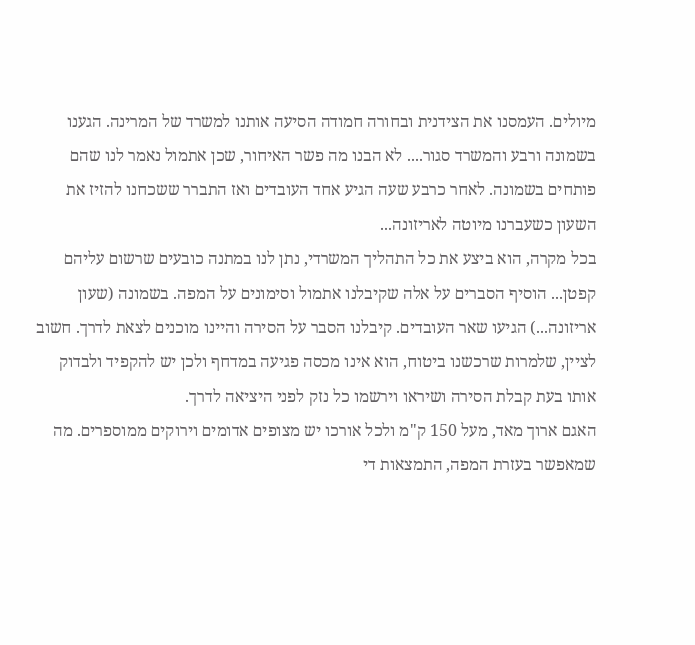מיולים. העמסנו את הצידנית ובחורה חמודה הסיעה אותנו למשרד של המרינה. הגענו בשמונה ורבע והמשרד סגור.... לא הבנו מה פשר האיחור, שכן אתמול נאמר לנו שהם פותחים בשמונה. לאחר כרבע שעה הגיע אחד העובדים ואז התברר ששכחנו להזיז את השעון כשעברנו מיוטה לאריזונה...
בכל מקרה, הוא ביצע את כל התהליך המשרדי, נתן לנו במתנה כובעים שרשום עליהם קפטן... הוסיף הסברים על אלה שקיבלנו אתמול וסימונים על המפה. בשמונה (שעון אריזונה...) הגיעו שאר העובדים. קיבלנו הסבר על הסירה והיינו מוכנים לצאת לדרך. חשוב לציין, שלמרות שרכשנו ביטוח, הוא אינו מכסה פגיעה במדחף ולכן יש להקפיד ולבדוק אותו בעת קבלת הסירה ושיראו וירשמו כל נזק לפני היציאה לדרך.
האגם ארוך מאד, מעל 150 ק"מ ולכל אורכו יש מצופים אדומים וירוקים ממוספרים. מה שמאפשר בעזרת המפה, התמצאות די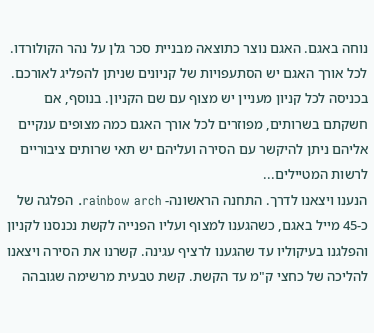נוחה באגם. האגם נוצר כתוצאה מבניית סכר גלן על נהר הקולורדו.
לכל אורך האגם יש הסתעפויות של קניונים שניתן להפליג לאורכם. בכניסה לכל קניון מעניין יש מצוף עם שם הקניון. בנוסף, אם חשקתם בשרותים, מפוזרים לכל אורך האגם כמה מצופים ענקיים אליהם ניתן להיקשר עם הסירה ועליהם יש תאי שרותים ציבוריים לרשות המטיילים...
הנענו ויצאנו לדרך. התחנה הראשונה- rainbow arch. הפלגה של כ-45 מייל באגם, כשהגענו למצוף ועליו הפנייה לקשת נכנסנו לקניון והפלגנו בעיקוליו עד שהגענו לרציף עגינה. קשרנו את הסירה ויצאנו להליכה של כחצי ק"מ עד הקשת. קשת טבעית מרשימה שגובהה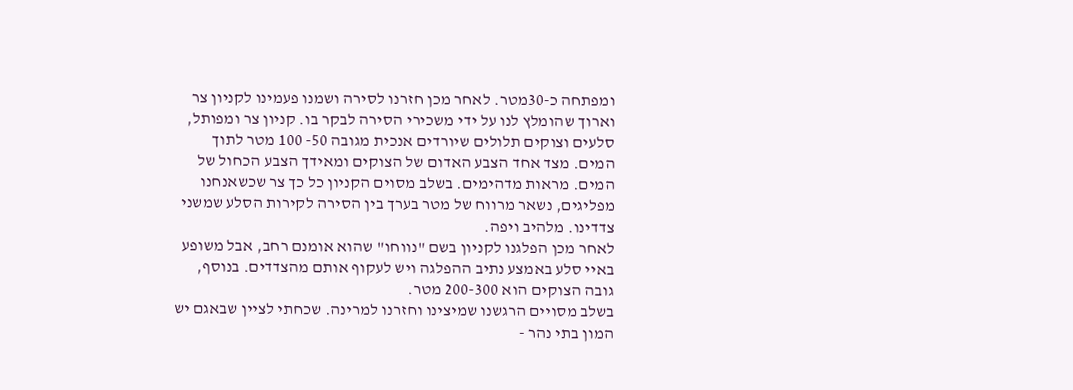ומפתחה כ-30מטר. לאחר מכן חזרנו לסירה ושמנו פעמינו לקניון צר וארוך שהומלץ לנו על ידי משכירי הסירה לבקר בו. קניון צר ומפותל, סלעים וצוקים תלולים שיורדים אנכית מגובה 50- 100 מטר לתוך המים. מצד אחד הצבע האדום של הצוקים ומאידך הצבע הכחול של המים. מראות מדהימים. בשלב מסוים הקניון כל כך צר שכשאנחנו מפליגים, נשאר מרווח של מטר בערך בין הסירה לקירות הסלע שמשני צדדינו. מלהיב ויפה.
לאחר מכן הפלגנו לקניון בשם "נווחו" שהוא אומנם רחב, אבל משופע באיי סלע באמצע נתיב ההפלגה ויש לעקוף אותם מהצדדים. בנוסף, גובה הצוקים הוא 200-300 מטר.
בשלב מסויים הרגשנו שמיצינו וחזרנו למרינה. שכחתי לציין שבאגם יש המון בתי נהר -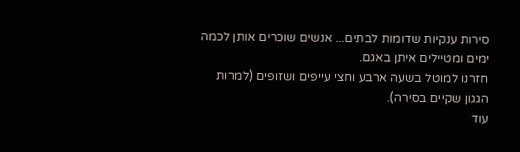סירות ענקיות שדומות לבתים... אנשים שוכרים אותן לכמה ימים ומטיילים איתן באגם.
חזרנו למוטל בשעה ארבע וחצי עייפים ושזופים (למרות הגגון שקיים בסירה).
עוד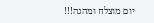יום מוצלח ומהנה!!!